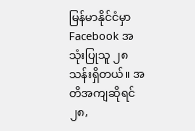မြန်မာနိုင်ငံမှာ Facebook အသုံးပြုသူ ၂၈ သန်းရှိတယ်။ အတိအကျဆိုရင် ၂၈,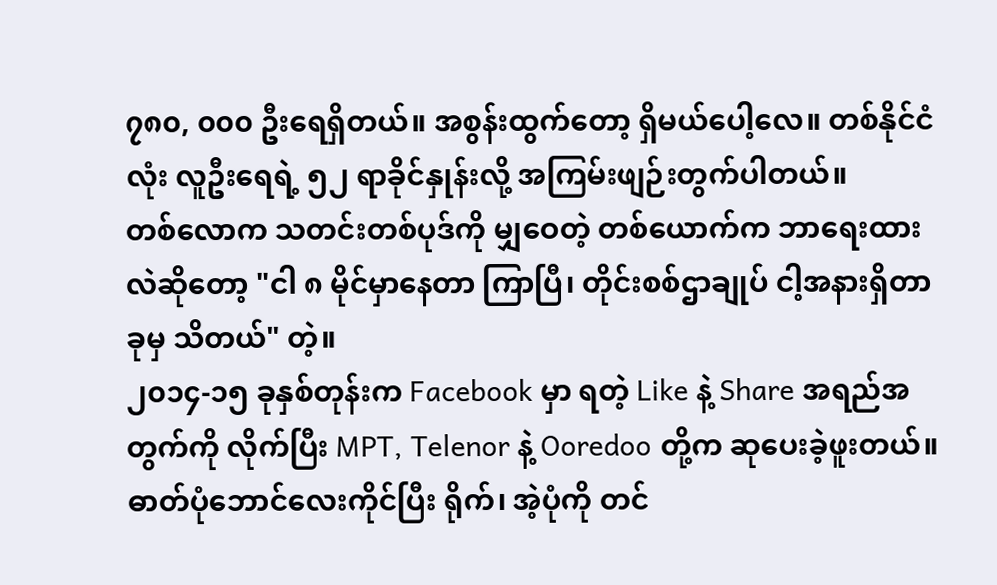၇၈၀, ၀၀၀ ဦးရေရှိတယ်။ အစွန်းထွက်တော့ ရှိမယ်ပေါ့လေ။ တစ်နိုင်ငံလုံး လူဦးရေရဲ့ ၅၂ ရာခိုင်နှုန်းလို့ အကြမ်းဖျဉ်းတွက်ပါတယ်။
တစ်လောက သတင်းတစ်ပုဒ်ကို မျှဝေတဲ့ တစ်ယောက်က ဘာရေးထားလဲဆိုတော့ "ငါ ၈ မိုင်မှာနေတာ ကြာပြီ၊ တိုင်းစစ်ဌာချုပ် ငါ့အနားရှိတာခုမှ သိတယ်" တဲ့။
၂၀၁၄-၁၅ ခုနှစ်တုန်းက Facebook မှာ ရတဲ့ Like နဲ့ Share အရည်အတွက်ကို လိုက်ပြီး MPT, Telenor နဲ့ Ooredoo တို့က ဆုပေးခဲ့ဖူးတယ်။ ဓာတ်ပုံဘောင်လေးကိုင်ပြီး ရိုက်၊ အဲ့ပုံကို တင်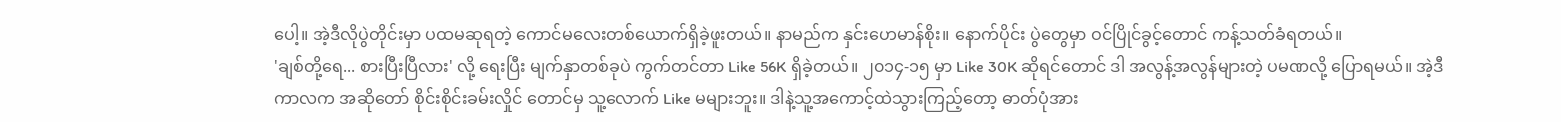ပေါ့။ အဲ့ဒီလိုပွဲတိုင်းမှာ ပထမဆုရတဲ့ ကောင်မလေးတစ်ယောက်ရှိခဲ့ဖူးတယ်။ နာမည်က နှင်းဟေမာန်စိုး။ နောက်ပိုင်း ပွဲတွေမှာ ဝင်ပြိုင်ခွင့်တောင် ကန့်သတ်ခံရတယ်။
'ချစ်တို့ရေ... စားပြီးပြီလား' လို့ ရေးပြီး မျက်နှာတစ်ခုပဲ ကွက်တင်တာ Like 56K ရှိခဲ့တယ်။ ၂၀၁၄-၁၅ မှာ Like 30K ဆိုရင်တောင် ဒါ အလွန့်အလွန်များတဲ့ ပမဏလို့ ပြောရမယ်။ အဲ့ဒီကာလက အဆိုတော် စိုင်းစိုင်းခမ်းလှိုင် တောင်မှ သူ့လောက် Like မများဘူး။ ဒါနဲ့သူ့အကောင့်ထဲသွားကြည့်တော့ ဓာတ်ပုံအား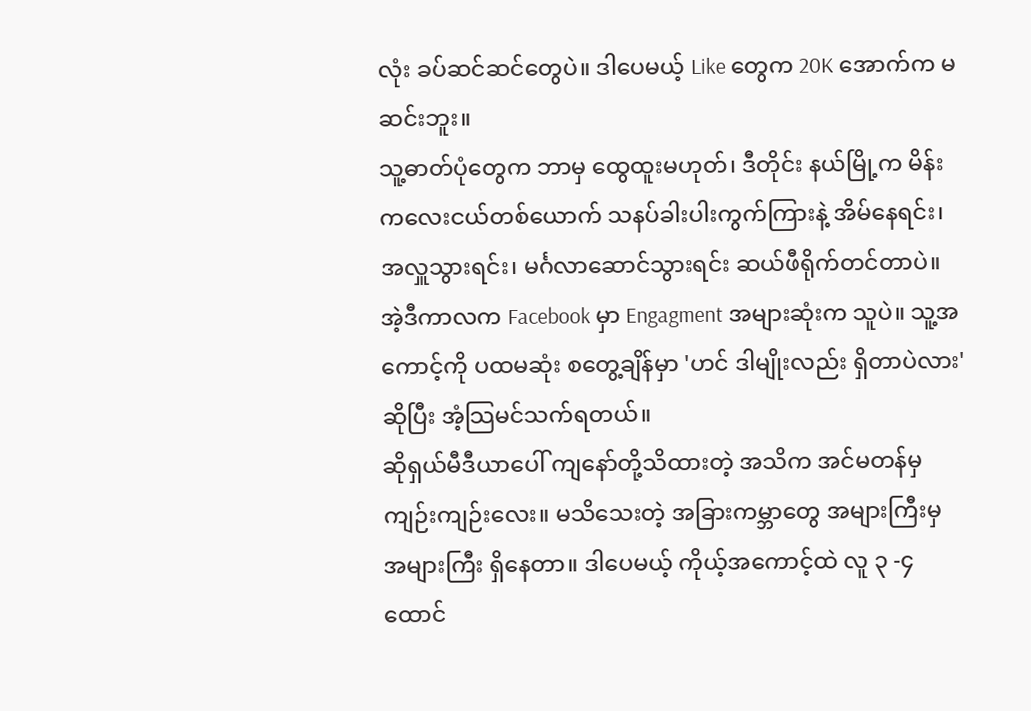လုံး ခပ်ဆင်ဆင်တွေပဲ။ ဒါပေမယ့် Like တွေက 20K အောက်က မဆင်းဘူး။
သူ့ဓာတ်ပုံတွေက ဘာမှ ထွေထူးမဟုတ်၊ ဒီတိုင်း နယ်မြို့က မိန်းကလေးငယ်တစ်ယောက် သနပ်ခါးပါးကွက်ကြားနဲ့ အိမ်နေရင်း၊ အလှူသွားရင်း၊ မင်္ဂလာဆောင်သွားရင်း ဆယ်ဖီရိုက်တင်တာပဲ။ အဲ့ဒီကာလက Facebook မှာ Engagment အများဆုံးက သူပဲ။ သူ့အကောင့်ကို ပထမဆုံး စတွေ့ချိန်မှာ 'ဟင် ဒါမျိုးလည်း ရှိတာပဲလား' ဆိုပြီး အံ့သြမင်သက်ရတယ်။
ဆိုရှယ်မီဒီယာပေါ် ကျနော်တို့သိထားတဲ့ အသိက အင်မတန်မှ ကျဉ်းကျဉ်းလေး။ မသိသေးတဲ့ အခြားကမ္ဘာတွေ အများကြီးမှ အများကြီး ရှိနေတာ။ ဒါပေမယ့် ကိုယ့်အကောင့်ထဲ လူ ၃ -၄ ထောင်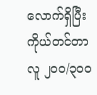လောက်ရှိပြီး ကိုယ်တင်တာ လူ ၂၀၀/၃၀၀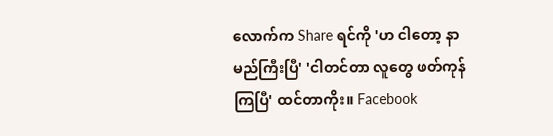လောက်က Share ရင်ကို 'ဟ ငါတော့ နာမည်ကြီးပြီ' 'ငါတင်တာ လူတွေ ဖတ်ကုန်ကြပြီ' ထင်တာကိုး။ Facebook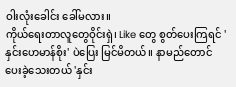ဝါးလုံးခေါင်း ခေါ်မလား။
ကိုယ်ရေးတာလူတွေဝိုင်းရှဲ၊ Like တွေ စွတ်ပေးကြရင် 'နှင်းဟေမာန်စိုး' ပဲပြေး မြင်မိတယ်။ နာမည်တောင် ပေးခဲ့သေးတယ် 'နှင်း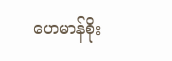ဟေမာန်စိုး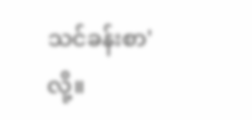သင်ခန်းစာ' လို့။